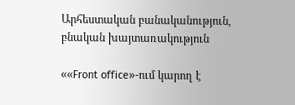Արհեստական բանականություն, բնական խայտառակություն

««Front office»-ում կարող է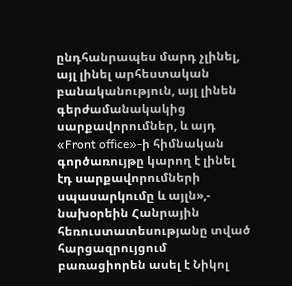ընդհանրապես մարդ չլինել, այլ լինել արհեստական բանականություն, այլ լինեն գերժամանակակից սարքավորումներ, և այդ «Front office»-ի հիմնական գործառույթը կարող է լինել էդ սարքավորումների սպասարկումը և այլն»,- նախօրեին Հանրային հեռուստատեսությանը տված հարցազրույցում բառացիորեն ասել է Նիկոլ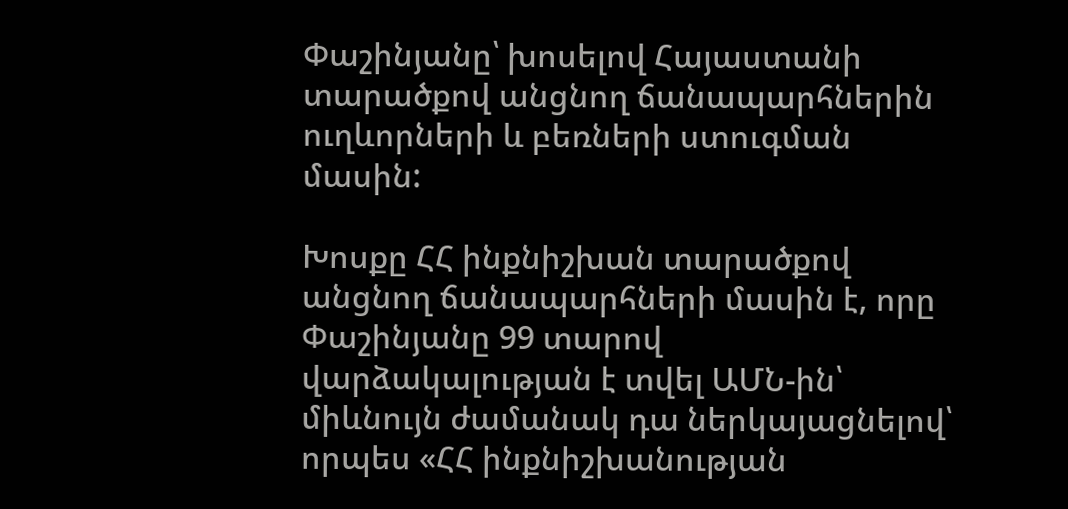Փաշինյանը՝ խոսելով Հայաստանի տարածքով անցնող ճանապարհներին ուղևորների և բեռների ստուգման մասին:

Խոսքը ՀՀ ինքնիշխան տարածքով անցնող ճանապարհների մասին է, որը Փաշինյանը 99 տարով վարձակալության է տվել ԱՄՆ-ին՝ միևնույն ժամանակ դա ներկայացնելով՝ որպես «ՀՀ ինքնիշխանության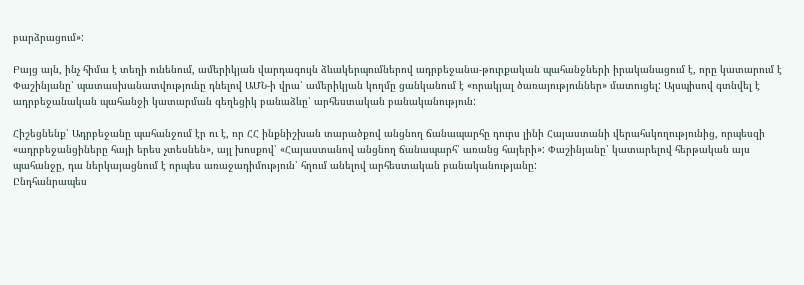բարձրացում»:

Բայց այն, ինչ հիմա է տեղի ունենում, ամերիկյան վարդագույն ձևակերպումներով ադրբեջանա-թուրքական պահանջների իրականացում է, որը կատարում է Փաշինյանը՝ պատասխանատվությունը դնելով ԱՄՆ-ի վրա՝ ամերիկյան կողմը ցանկանում է «որակյալ ծառայություններ» մատուցել: Այսպիսով գտնվել է ադրբեջանական պահանջի կատարման գեղեցիկ բանաձևը՝ արհեստական բանականություն:

Հիշեցնենք՝ Ադրբեջանը պահանջում էր ու է, որ ՀՀ ինքնիշխան տարածքով անցնող ճանապարհը դուրս լինի Հայաստանի վերահսկողությունից, որպեսզի «ադրբեջանցիները հայի երես չտեսնեն», այլ խոսքով՝ «Հայաստանով անցնող ճանապարհ՝ առանց հայերի»: Փաշինյանը՝ կատարելով հերթական այս պահանջը, դա ներկայացնում է որպես առաջադիմություն՝ հղում անելով արհեստական բանականությանը:
Ընդհանրապես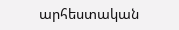արհեստական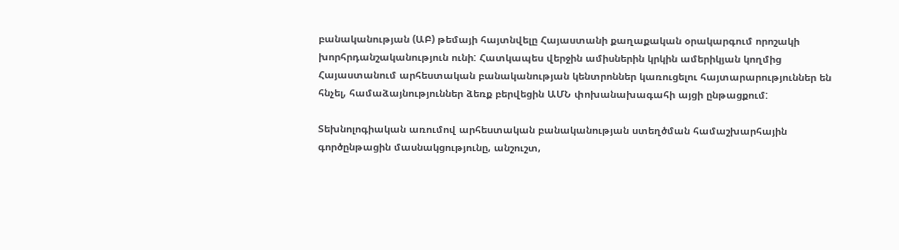բանականության (ԱԲ) թեմայի հայտնվելը Հայաստանի քաղաքական օրակարգում որոշակի խորհրդանշականություն ունի: Հատկապես վերջին ամիսներին կրկին ամերիկյան կողմից Հայաստանում արհեստական բանականության կենտրոններ կառուցելու հայտարարություններ են հնչել, համաձայնություններ ձեռք բերվեցին ԱՄՆ փոխանախագահի այցի ընթացքում:

Տեխնոլոգիական առումով արհեստական բանականության ստեղծման համաշխարհային գործընթացին մասնակցությունը, անշուշտ,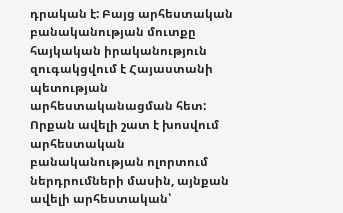դրական է: Բայց արհեստական բանականության մուտքը հայկական իրականություն զուգակցվում է Հայաստանի պետության արհեստականացման հետ: Որքան ավելի շատ է խոսվում արհեստական բանականության ոլորտում ներդրումների մասին, այնքան ավելի արհեստական՝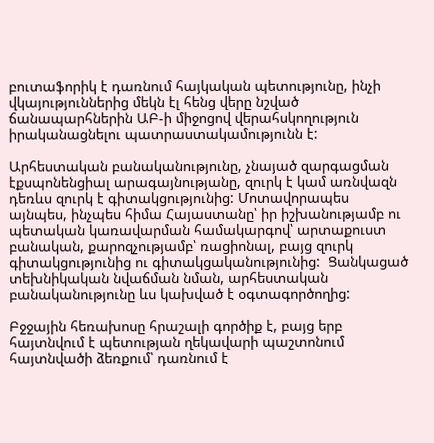բուտաֆորիկ է դառնում հայկական պետությունը, ինչի վկայություններից մեկն էլ հենց վերը նշված ճանապարհներին ԱԲ-ի միջոցով վերահսկողություն իրականացնելու պատրաստակամությունն է:

Արհեստական բանականությունը, չնայած զարգացման էքսպոնենցիալ արագայնությանը, զուրկ է կամ առնվազն դեռևս զուրկ է գիտակցությունից: Մոտավորապես այնպես, ինչպես հիմա Հայաստանը՝ իր իշխանությամբ ու պետական կառավարման համակարգով՝ արտաքուստ բանական, քարոզչությամբ՝ ռացիոնալ, բայց զուրկ գիտակցությունից ու գիտակցականությունից:  Ցանկացած տեխնիկական նվաճման նման, արհեստական բանականությունը ևս կախված է օգտագործողից:

Բջջային հեռախոսը հրաշալի գործիք է, բայց երբ հայտնվում է պետության ղեկավարի պաշտոնում հայտնվածի ձեռքում՝ դառնում է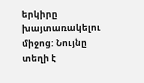երկիրը խայտառակելու միջոց: Նույնը տեղի է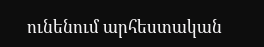ունենում արհեստական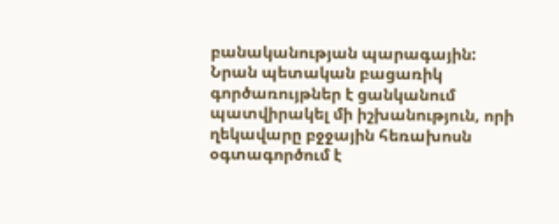բանականության պարագային: Նրան պետական բացառիկ գործառույթներ է ցանկանում պատվիրակել մի իշխանություն, որի ղեկավարը բջջային հեռախոսն օգտագործում է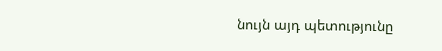նույն այդ պետությունը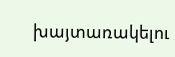խայտառակելու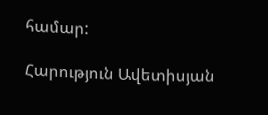համար:

Հարություն Ավետիսյան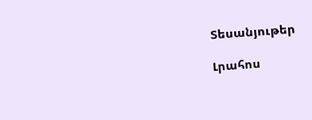Տեսանյութեր

Լրահոս